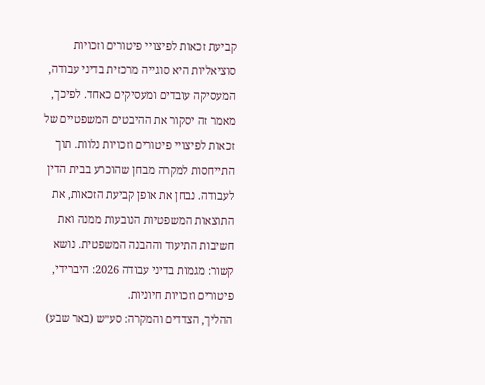קביעת זכאות לפיצויי פיטורים וזכויות סוציאליות היא סוגייה מרכזית בדיני עבודה, המעסיקה עובדים ומעסיקים כאחד. לפיכך, מאמר זה יסקור את ההיבטים המשפטיים של זכאות לפיצויי פיטורים וזכויות נלוות. תוך התייחסות למקרה מבחן שהוכרע בבית הדין לעבודה. נבחן את אופן קביעת הזכאות, את התוצאות המשפטיות הנובעות ממנה ואת חשיבות התיעוד וההבנה המשפטית. נושא קשור: מגמות בדיני עבודה 2026: היברידי, פיטורים וזכויות חיוניות.
ההליך, הצדדים והמקרה: סע״ש (באר שבע)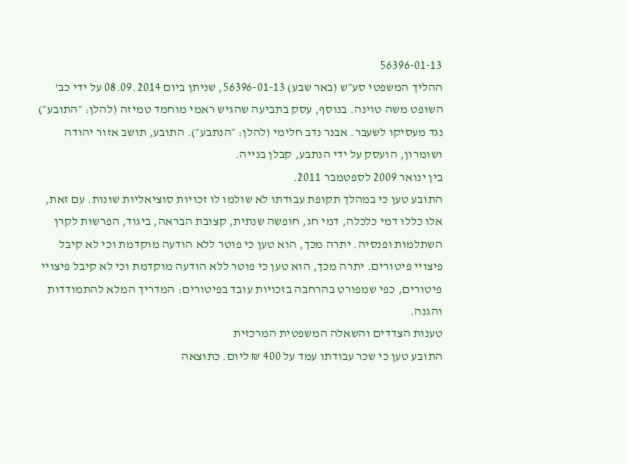56396-01-13
ההליך המשפטי סע״ש (באר שבע) 56396-01-13, שניתן ביום 08.09.2014 על ידי כב' השופט משה טוינה. בנוסף, עסק בתביעה שהגיש ראמי מוחמד טמיזה (להלן: ״התובע״) נגד מעסיקו לשעבר. אבנר נדב חלימי (להלן: ״הנתבע״). התובע, תושב אזור יהודה ושומרון, הועסק על ידי הנתבע, קבלן בנייה.
בין ינואר 2009 לספטמבר 2011.
התובע טען כי במהלך תקופת עבודתו לא שולמו לו זכויות סוציאליות שונות. עם זאת, אלו כללו דמי כלכלה, דמי חג, חופשה שנתית, קצובת הבראה, ביגוד, הפרשות לקרן השתלמות ופנסיה. יתרה מכך, הוא טען כי פוטר ללא הודעה מוקדמת וכי לא קיבל פיצויי פיטורים. יתרה מכך, הוא טען כי פוטר ללא הודעה מוקדמת וכי לא קיבל פיצויי פיטורים, כפי שמפורט בהרחבה בזכויות עובד בפיטורים: המדריך המלא להתמודדות והגנה.
טענות הצדדים והשאלה המשפטית המרכזית
התובע טען כי שכר עבודתו עמד על 400 ₪ ליום. כתוצאה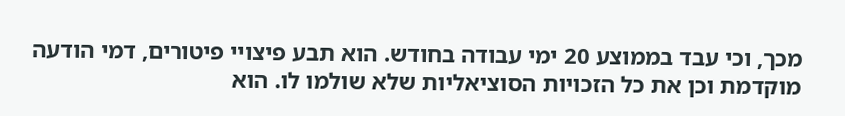מכך, וכי עבד בממוצע 20 ימי עבודה בחודש. הוא תבע פיצויי פיטורים, דמי הודעה מוקדמת וכן את כל הזכויות הסוציאליות שלא שולמו לו. הוא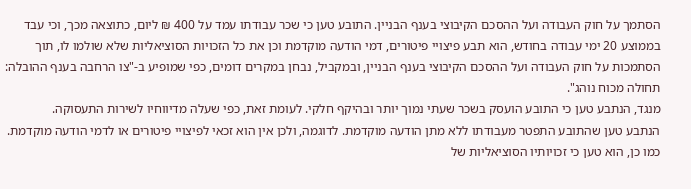הסתמך על חוק העבודה ועל ההסכם הקיבוצי בענף הבניין. התובע טען כי שכר עבודתו עמד על 400 ₪ ליום, כתוצאה מכך, וכי עבד בממוצע 20 ימי עבודה בחודש, הוא תבע פיצויי פיטורים, דמי הודעה מוקדמת וכן את כל הזכויות הסוציאליות שלא שולמו לו, תוך הסתמכות על חוק העבודה ועל ההסכם הקיבוצי בענף הבניין, ובמקביל, נבחן במקרים דומים, כפי שמופיע ב-"צו הרחבה בענף ההובלה: תחולה מכוח נוהג".
מנגד, הנתבע טען כי התובע הועסק בשכר שעתי נמוך יותר ובהיקף חלקי. לעומת זאת, כפי שעלה מדיווחיו לשירות התעסוקה.
הנתבע טען שהתובע התפטר מעבודתו ללא מתן הודעה מוקדמת. לדוגמה, ולכן אין הוא זכאי לפיצויי פיטורים או לדמי הודעה מוקדמת. כמו כן, הוא טען כי זכויותיו הסוציאליות של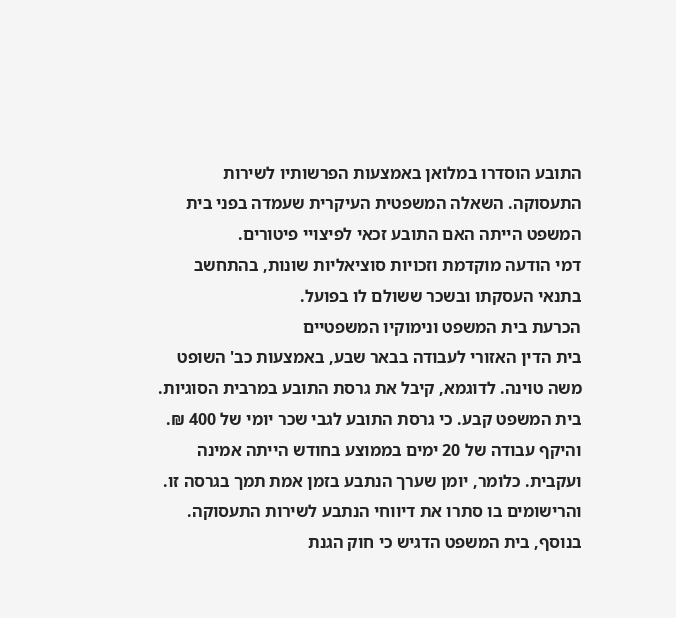התובע הוסדרו במלואן באמצעות הפרשותיו לשירות התעסוקה. השאלה המשפטית העיקרית שעמדה בפני בית המשפט הייתה האם התובע זכאי לפיצויי פיטורים.
דמי הודעה מוקדמת וזכויות סוציאליות שונות, בהתחשב בתנאי העסקתו ובשכר ששולם לו בפועל.
הכרעת בית המשפט ונימוקיו המשפטיים
בית הדין האזורי לעבודה בבאר שבע, באמצעות כב' השופט משה טוינה. לדוגמא, קיבל את גרסת התובע במרבית הסוגיות. בית המשפט קבע. כי גרסת התובע לגבי שכר יומי של 400 ₪.
והיקף עבודה של 20 ימים בממוצע בחודש הייתה אמינה ועקבית. כלומר, יומן שערך הנתבע בזמן אמת תמך בגרסה זו. והרישומים בו סתרו את דיווחי הנתבע לשירות התעסוקה.
בנוסף, בית המשפט הדגיש כי חוק הגנת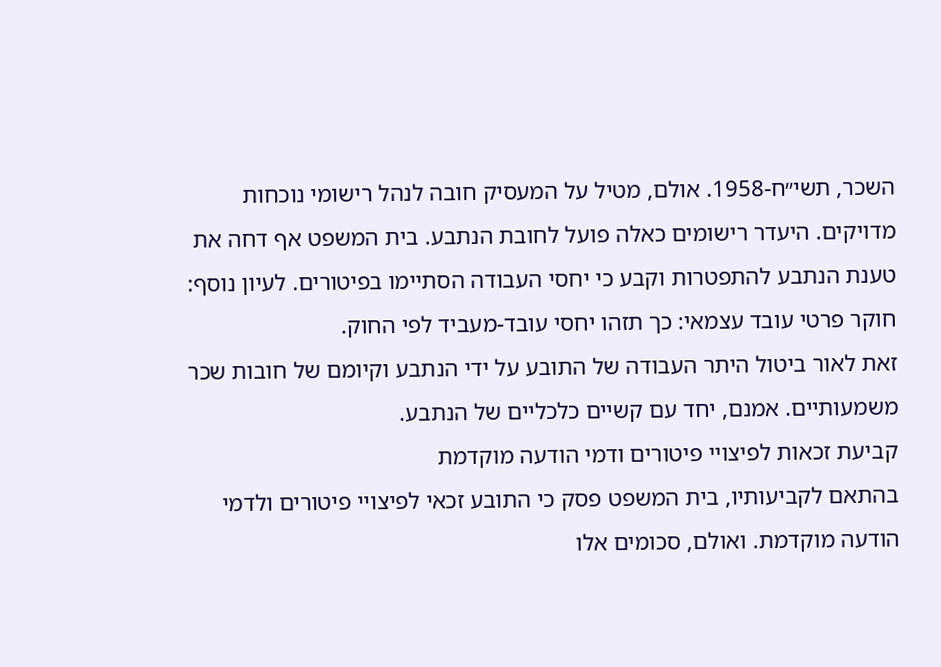השכר, תשי״ח-1958. אולם, מטיל על המעסיק חובה לנהל רישומי נוכחות מדויקים. היעדר רישומים כאלה פועל לחובת הנתבע. בית המשפט אף דחה את טענת הנתבע להתפטרות וקבע כי יחסי העבודה הסתיימו בפיטורים. לעיון נוסף: חוקר פרטי עובד עצמאי: כך תזהו יחסי עובד-מעביד לפי החוק.
זאת לאור ביטול היתר העבודה של התובע על ידי הנתבע וקיומם של חובות שכר משמעותיים. אמנם, יחד עם קשיים כלכליים של הנתבע.
קביעת זכאות לפיצויי פיטורים ודמי הודעה מוקדמת
בהתאם לקביעותיו, בית המשפט פסק כי התובע זכאי לפיצויי פיטורים ולדמי הודעה מוקדמת. ואולם, סכומים אלו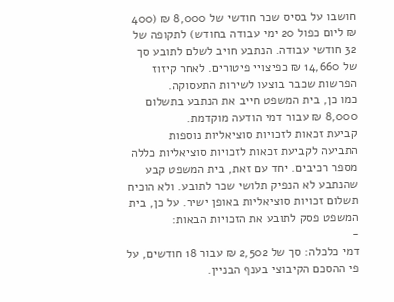חושבו על בסיס שכר חודשי של 8,000 ₪ (400 ₪ ליום כפול 20 ימי עבודה בחודש) לתקופה של 32 חודשי עבודה. הנתבע חויב לשלם לתובע סך של 14,660 ₪ כפיצויי פיטורים. לאחר קיזוז הפרשות שכבר בוצעו לשירות התעסוקה.
כמו כן, בית המשפט חייב את הנתבע בתשלום 8,000 ₪ עבור דמי הודעה מוקדמת.
קביעת זכאות לזכויות סוציאליות נוספות
התביעה לקביעת זכאות לזכויות סוציאליות כללה מספר רכיבים. יחד עם זאת, בית המשפט קבע שהנתבע לא הנפיק תלושי שכר לתובע. ולא הוכיח תשלום זכויות סוציאליות באופן ישיר. על כן, בית המשפט פסק לתובע את הזכויות הבאות:
-
דמי כלכלה: סך של 2,502 ₪ עבור 18 חודשים, על פי ההסכם הקיבוצי בענף הבניין.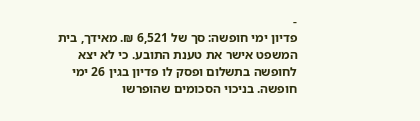-
פדיון ימי חופשה: סך של 6,521 ₪. מאידך, בית המשפט אישר את טענת התובע. כי לא יצא לחופשה בתשלום ופסק לו פדיון בגין 26 ימי חופשה. בניכוי הסכומים שהופרשו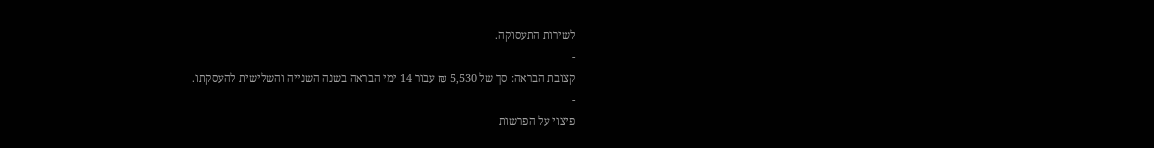לשירות התעסוקה.
-
קצובת הבראה: סך של 5,530 ₪ עבור 14 ימי הבראה בשנה השנייה והשלישית להעסקתו.
-
פיצוי על הפרשות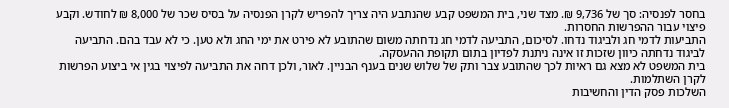בחסר לפנסיה: סך של 9,736 ₪. מצד שני, בית המשפט קבע שהנתבע היה צריך להפריש לקרן הפנסיה על בסיס שכר של 8,000 ₪ לחודש. וקבע פיצוי עבור ההפרשות החסרות.
התביעות לדמי חג ולביגוד נדחו. לסיכום, התביעה לדמי חג נדחתה משום שהתובע לא פירט את ימי החג ולא טען. כי לא עבד בהם. התביעה לביגוד נדחתה כיוון שזכות זו אינה ניתנת לפדיון בתום תקופת ההעסקה.
בית המשפט לא מצא גם ראיות לכך שהתובע צבר ותק של שלוש שנים בענף הבניין. לאור, ולכן דחה את התביעה לפיצוי בגין אי ביצוע הפרשות לקרן השתלמות.
השלכות פסק הדין והחשיבות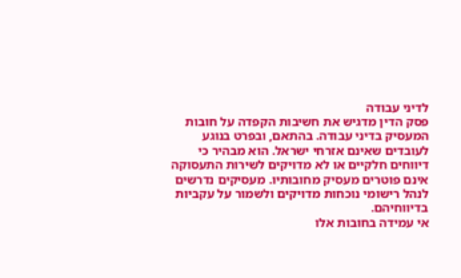לדיני עבודה
פסק הדין מדגיש את חשיבות הקפדה על חובות המעסיק בדיני עבודה. בהתאם, ובפרט בנוגע לעובדים שאינם אזרחי ישראל. הוא מבהיר כי דיווחים חלקיים או לא מדויקים לשירות התעסוקה אינם פוטרים מעסיק מחובותיו. מעסיקים נדרשים לנהל רישומי נוכחות מדויקים ולשמור על עקביות בדיווחיהם.
אי עמידה בחובות אלו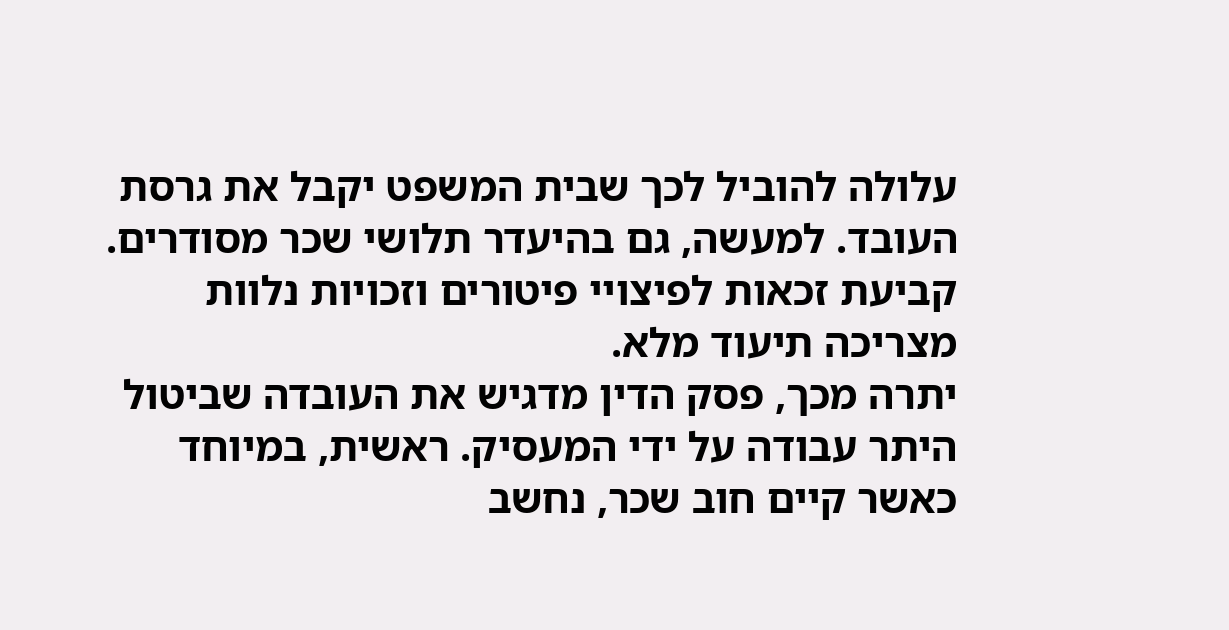עלולה להוביל לכך שבית המשפט יקבל את גרסת העובד. למעשה, גם בהיעדר תלושי שכר מסודרים. קביעת זכאות לפיצויי פיטורים וזכויות נלוות מצריכה תיעוד מלא.
יתרה מכך, פסק הדין מדגיש את העובדה שביטול היתר עבודה על ידי המעסיק. ראשית, במיוחד כאשר קיים חוב שכר, נחשב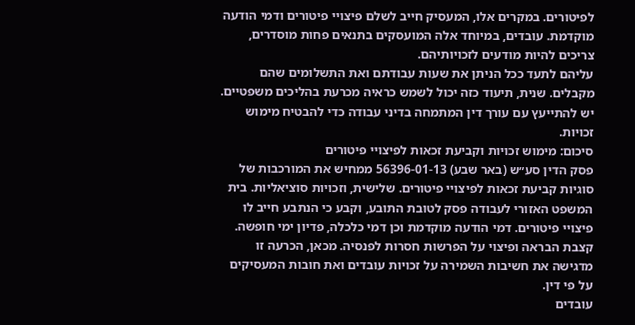לפיטורים. במקרים אלו, המעסיק חייב לשלם פיצויי פיטורים ודמי הודעה מוקדמת. עובדים, במיוחד אלה המועסקים בתנאים פחות מוסדרים, צריכים להיות מודעים לזכויותיהם.
עליהם לתעד ככל הניתן את שעות עבודתם ואת התשלומים שהם מקבלים. שנית, תיעוד כזה יכול לשמש כראיה מכרעת בהליכים משפטיים. יש להתייעץ עם עורך דין המתמחה בדיני עבודה כדי להבטיח מימוש זכויות.
סיכום: מימוש זכויות וקביעת זכאות לפיצויי פיטורים
פסק הדין סע״ש (באר שבע) 56396-01-13 ממחיש את המורכבות של סוגיות קביעת זכאות לפיצויי פיטורים. שלישית, וזכויות סוציאליות. בית המשפט האזורי לעבודה פסק לטובת התובע, וקבע כי הנתבע חייב לו פיצויי פיטורים. דמי הודעה מוקדמת וכן דמי כלכלה, פדיון ימי חופשה.
קצבת הבראה ופיצוי על הפרשות חסרות לפנסיה. מכאן, הכרעה זו מדגישה את חשיבות השמירה על זכויות עובדים ואת חובות המעסיקים על פי דין.
עובדים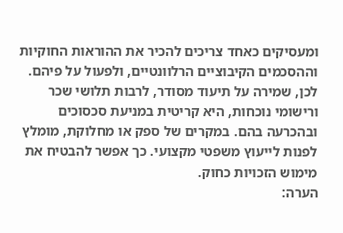ומעסיקים כאחד צריכים להכיר את ההוראות החוקיות וההסכמים הקיבוציים הרלוונטיים, ולפעול על פיהם. לכן, שמירה על תיעוד מסודר, לרבות תלושי שכר ורישומי נוכחות, היא קריטית במניעת סכסוכים ובהכרעה בהם. במקרים של ספק או מחלוקת, מומלץ לפנות לייעוץ משפטי מקצועי. כך אפשר להבטיח את מימוש הזכויות כחוק.
הערה: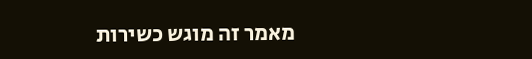מאמר זה מוגש כשירות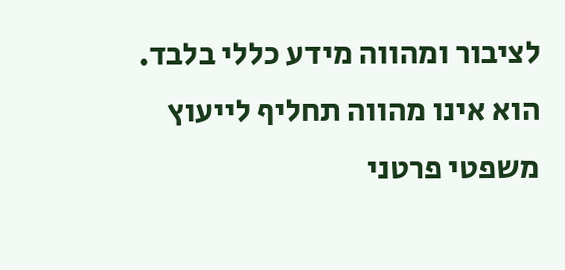לציבור ומהווה מידע כללי בלבד. הוא אינו מהווה תחליף לייעוץ משפטי פרטני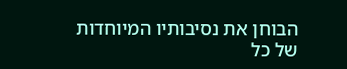הבוחן את נסיבותיו המיוחדות של כל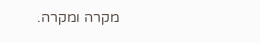מקרה ומקרה.